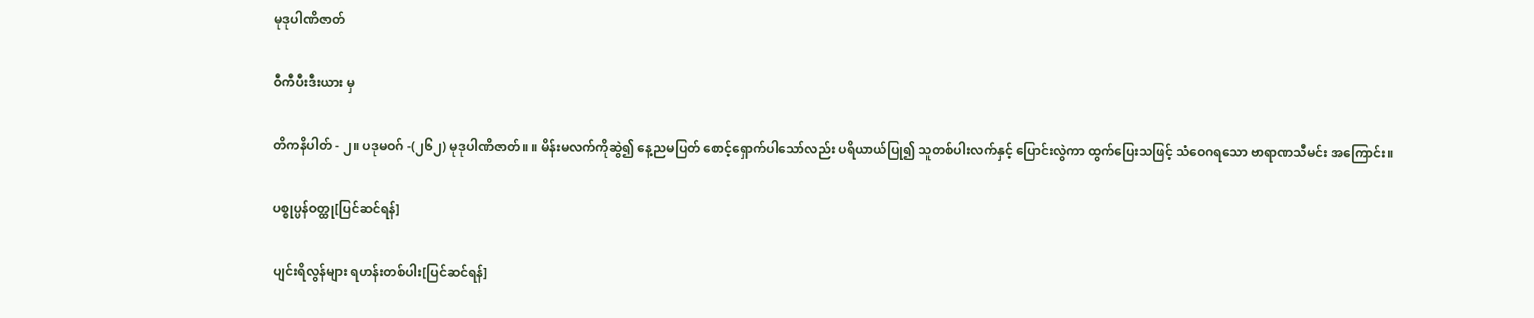မုဒုပါဏိဇာတ်

ဝီကီပီးဒီးယား မှ

တိကနိပါတ် - ၂။ ပဒုမဝဂ် -(၂၆၂) မုဒုပါဏိဇာတ်။ ။ မိန်းမလက်ကိုဆွဲ၍ နေ့ညမပြတ် စောင့်ရှောက်ပါသော်လည်း ပရိယာယ်ပြု၍ သူတစ်ပါးလက်နှင့် ပြောင်းလွဲကာ ထွက်ပြေးသဖြင့် သံဝေဂရသော ဗာရာဏသီမင်း အကြောင်း။

ပစ္စုပ္ပန်ဝတ္ထု[ပြင်ဆင်ရန်]

ပျင်းရိလွန်များ ရဟန်းတစ်ပါး[ပြင်ဆင်ရန်]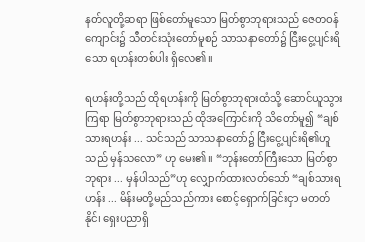နတ်လူတို့ဆရာ ဖြစ်တော်မူသော မြတ်စွာဘုရားသည် ဇေတဝန်ကျောင်း၌ သီတင်းသုံးတော်မူစဉ် သာသနာတော်၌ ငြီးငွေ့ပျင်းရိသော ရဟန်းတစ်ပါး ရှိလေ၏။

ရဟန်းတို့သည် ထိုရဟန်းကို မြတ်စွာဘုရားထံသို့ ဆောင်ယူသွားကြရာ မြတ်စွာဘုရားသည် ထိုအကြောင်းကို သိတော်မူ၍ “ချစ်သားရဟန်း ... သင်သည် သာသနာတော်၌ ငြီးငွေ့ပျင်းရိ၏ဟူသည် မှန်သလော” ဟု မေး၏။ “ဘုန်းတော်ကြီးသော မြတ်စွာဘုရား ... မှန်ပါသည်”ဟု လျှောက်ထားလတ်သော် “ချစ်သားရဟန်း ... မိန်းမတို့မည်သည်ကား စောင့်ရှောက်ခြင်းငှာ မတတ်နိုင်၊ ရှေးပညာရှိ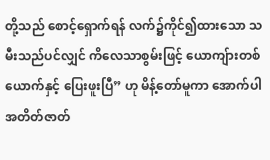တို့သည် စောင့်ရှောက်ရန် လက်၌ကိုင်၍ထားသော သမီးသည်ပင်လျှင် ကိလေသာစွမ်းဖြင့် ယောကျ်ားတစ်ယောက်နှင့် ပြေးဖူးပြီ” ဟု မိန့်တော်မူကာ အောက်ပါအတိတ်ဇာတ်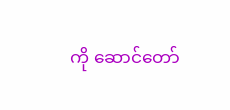ကို ဆောင်တော်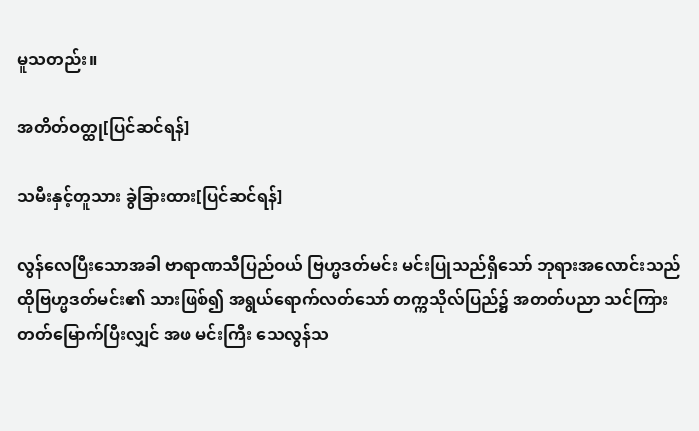မူသတည်း။

အတိတ်ဝတ္ထု[ပြင်ဆင်ရန်]

သမီးနှင့်တူသား ခွဲခြားထား[ပြင်ဆင်ရန်]

လွန်လေပြီးသောအခါ ဗာရာဏသီပြည်ဝယ် ဗြဟ္မဒတ်မင်း မင်းပြုသည်ရှိသော် ဘုရားအလောင်းသည် ထိုဗြဟ္မဒတ်မင်း၏ သားဖြစ်၍ အရွယ်ရောက်လတ်သော် တက္ကသိုလ်ပြည်၌ အတတ်ပညာ သင်ကြားတတ်မြောက်ပြီးလျှင် အဖ မင်းကြီး သေလွန်သ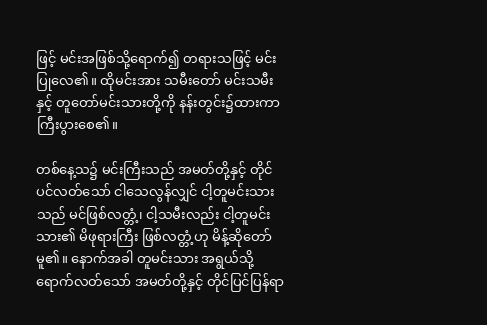ဖြင့် မင်းအဖြစ်သို့ရောက်၍ တရားသဖြင့် မင်းပြုလေ၏။ ထိုမင်းအား သမီးတော် မင်းသမီးနှင့် တူတော်မင်းသားတို့ကို နန်းတွင်း၌ထားကာ ကြီးပွားစေ၏။

တစ်နေ့သ၌ မင်းကြီးသည် အမတ်တို့နှင့် တိုင်ပင်လတ်သော် ငါသေလွန်လျှင် ငါ့တူမင်းသားသည် မင်ဖြစ်လတ္တံ့၊ ငါ့သမီးလည်း ငါ့တူမင်းသား၏ မိဖုရားကြီး ဖြစ်လတ္တံ့ဟု မိန့်ဆိုတော်မူ၏။ နောက်အခါ တူမင်းသား အရွယ်သို့ရောက်လတ်သော် အမတ်တို့နှင့် တိုင်ပြင်ပြန်ရာ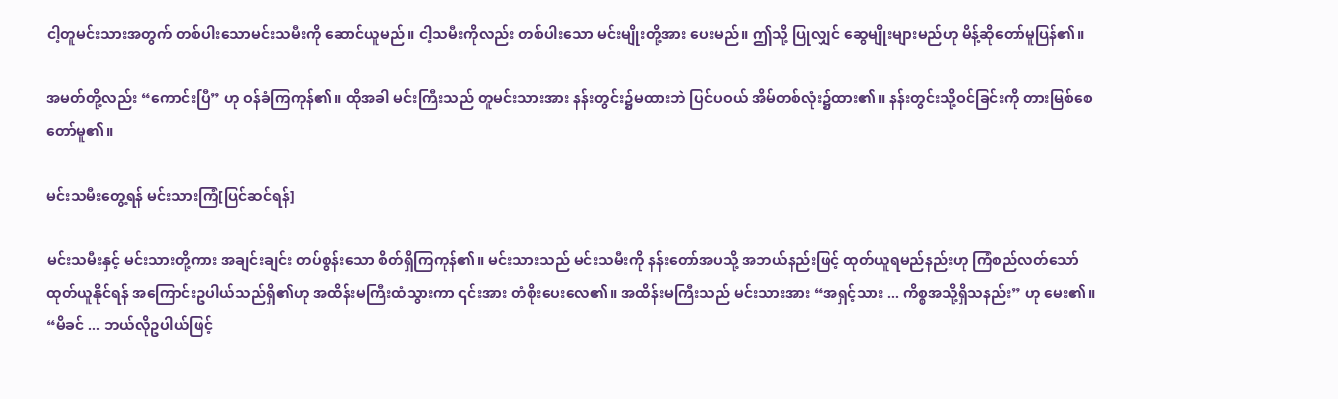ငါ့တူမင်းသားအတွက် တစ်ပါးသောမင်းသမီးကို ဆောင်ယူမည်။ ငါ့သမီးကိုလည်း တစ်ပါးသော မင်းမျိုးတို့အား ပေးမည်။ ဤသို့ ပြုလျှင် ဆွေမျိုးများမည်ဟု မိန့်ဆိုတော်မူပြန်၏။

အမတ်တို့လည်း “ကောင်းပြီ” ဟု ဝန်ခံကြကုန်၏။ ထိုအခါ မင်းကြီးသည် တူမင်းသားအား နန်းတွင်း၌မထားဘဲ ပြင်ပဝယ် အိမ်တစ်လုံး၌ထား၏။ နန်းတွင်းသို့ဝင်ခြင်းကို တားမြစ်စေတော်မူ၏။

မင်းသမီးတွေ့ရန် မင်းသားကြံ[ပြင်ဆင်ရန်]

မင်းသမီးနှင့် မင်းသားတို့ကား အချင်းချင်း တပ်စွန်းသော စိတ်ရှိကြကုန်၏။ မင်းသားသည် မင်းသမီးကို နန်းတော်အပသို့ အဘယ်နည်းဖြင့် ထုတ်ယူရမည်နည်းဟု ကြံစည်လတ်သော် ထုတ်ယူနိုင်ရန် အကြောင်းဥပါယ်သည်ရှိ၏ဟု အထိန်းမကြီးထံသွားကာ ၎င်းအား တံစိုးပေးလေ၏။ အထိန်းမကြီးသည် မင်းသားအား “အရှင့်သား ... ကိစ္စအသို့ရှိသနည်း” ဟု မေး၏။ “မိခင် ... ဘယ်လိုဥပါယ်ဖြင့်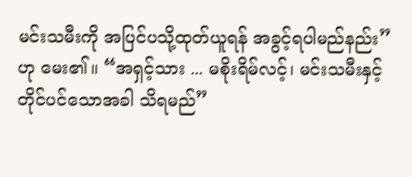မင်းသမီးကို အပြင်ပသို့ထုတ်ယူရန် အခွင့်ရပါမည်နည်း” ဟု မေး၏။ “အရှင့်သား ... မစိုးရိမ်လင့်၊ မင်းသမီးနှင့် တိုင်ပင်သောအခါ သိရမည်”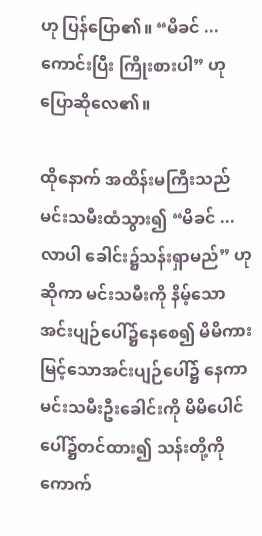ဟု ပြန်ပြော၏။ “မိခင် ... ကောင်းပြီး ကြိုးစားပါ” ဟု ပြောဆိုလေ၏။

ထိုနောက် အထိန်းမကြီးသည် မင်းသမီးထံသွား၍ “မိခင် ... လာပါ ခေါင်း၌သန်းရှာမည်” ဟု ဆိုကာ မင်းသမီးကို နိမ့်သောအင်းပျဉ်ပေါ်၌နေစေ၍ မိမိကား မြင့်သောအင်းပျဉ်ပေါ်၌ နေကာ မင်းသမီးဦးခေါင်းကို မိမိပေါင်ပေါ်၌တင်ထား၍ သန်းတို့ကို ကောက်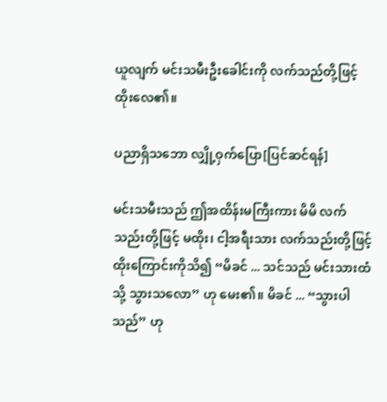ယူလျက် မင်းသမီးဦးခေါင်းကို လက်သည်တို့ဖြင့် ထိုးလေ၏။

ပညာရှိသဘော လျှို့ဝှက်ပြော[ပြင်ဆင်ရန်]

မင်းသမီးသည် ဤအထိန်းမကြီးကား မိမိ လက်သည်းတို့ဖြင့် မထိုး၊ ငါ့အရီးသား လက်သည်းတို့ဖြင့် ထိုးကြောင်းကိုသိ၍ “မိခင် ... သင်သည် မင်းသားထံသို့ သွားသလော” ဟု မေး၏။ မိခင် ... “သွားပါသည်” ဟု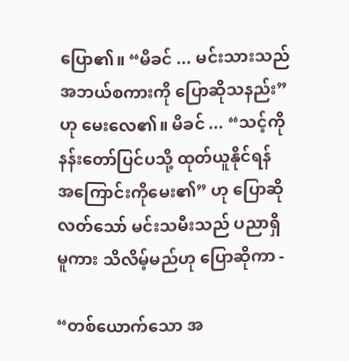ပြော၏။ “မိခင် ... မင်းသားသည် အဘယ်စကားကို ပြောဆိုသနည်း” ဟု မေးလေ၏။ မိခင် ... “သင့်ကို နန်းတော်ပြင်ပသို့ ထုတ်ယူနိုင်ရန် အကြောင်းကိုမေး၏” ဟု ပြောဆိုလတ်သော် မင်းသမီးသည် ပညာရှိမူကား သိလိမ့်မည်ဟု ပြောဆိုကာ -

“တစ်ယောက်သော အ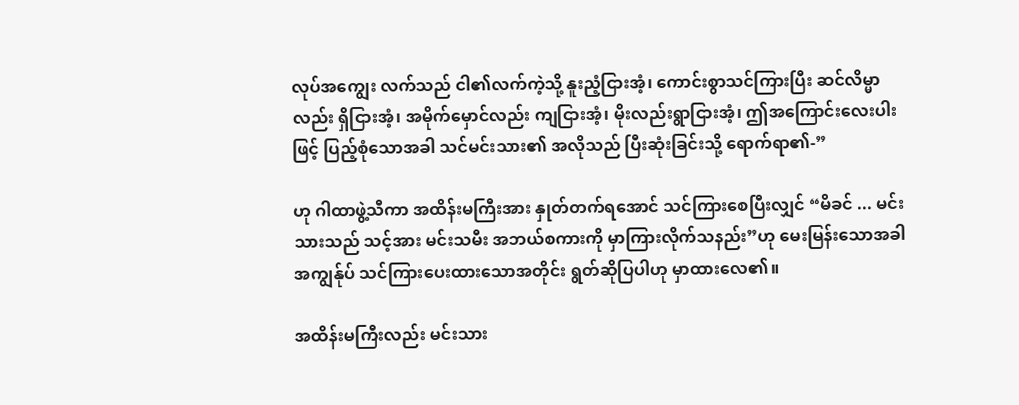လုပ်အကျွေး လက်သည် ငါ၏လက်ကဲ့သို့ နူးညံ့ငြားအံ့၊ ကောင်းစွာသင်ကြားပြီး ဆင်လိမ္မာလည်း ရှိငြားအံ့၊ အမိုက်မှောင်လည်း ကျငြားအံ့၊ မိုးလည်းရွာငြားအံ့၊ ဤအကြောင်းလေးပါးဖြင့် ပြည့်စုံသောအခါ သင်မင်းသား၏ အလိုသည် ပြီးဆုံးခြင်းသို့ ရောက်ရာ၏-”

ဟု ဂါထာဖွဲ့သီကာ အထိန်းမကြီးအား နှုတ်တက်ရအောင် သင်ကြားစေပြီးလျှင် “မိခင် ... မင်းသားသည် သင့်အား မင်းသမီး အဘယ်စကားကို မှာကြားလိုက်သနည်း”ဟု မေးမြန်းသောအခါ အကျွန်ုပ် သင်ကြားပေးထားသောအတိုင်း ရွတ်ဆိုပြပါဟု မှာထားလေ၏။

အထိန်းမကြီးလည်း မင်းသား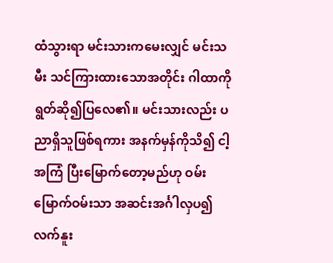ထံသွားရာ မင်းသားကမေးလျှင် မင်းသမီး သင်ကြားထားသောအတိုင်း ဂါထာကို ရွတ်ဆို၍ပြလေ၏။ မင်းသားလည်း ပညာရှိသူဖြစ်ရကား အနက်မှန်ကိုသိ၍ ငါ့အကြံ ပြီးမြောက်တော့မည်ဟု ဝမ်းမြောက်ဝမ်းသာ အဆင်းအင်္ဂါလှပ၍ လက်နူး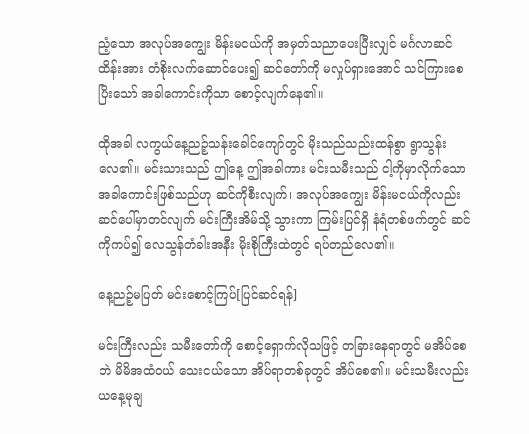ညံ့သော အလုပ်အကျွေး မိန်းမငယ်ကို အမှတ်သညာပေးပြီးလျှင် မင်္ဂလာဆင်ထိန်းအား တံစိုးလက်ဆောင်ပေး၍ ဆင်တော်ကို မလှုပ်ရှားအောင် သင်ကြားစေပြိးသော် အခါကောင်းကိုသာ စောင့်လျက်နေ၏။

ထိုအခါ လကွယ်နေ့ညဉ့်သန်းခေါင်ကျော်တွင် မိုးသည်သည်းထန်စွာ ရွာသွန်းလေ၏။ မင်းသားသည် ဤနေ့ ဤအခါကား မင်းသမီးသည် ငါ့ကိုမှာလိုက်သော အခါကောင်းဖြစ်သည်ဟု ဆင်ကိုစီးလျက်၊ အလုပ်အကျွေး မိန်းမငယ်ကိုလည်း ဆင်ပေါ်မှာတင်လျက် မင်းကြီးအိမ်သို့ သွားကာ ကြမ်းပြင်ရှိ နံရံတစ်ဖက်တွင် ဆင်ကိုကပ်၍ လေသွန်တံခါးအနီး မိုးစိုကြီးထဲတွင် ရပ်တည်လေ၏။

နေ့ညဉ့်မပြတ် မင်းစောင့်ကြပ်[ပြင်ဆင်ရန်]

မင်းကြီးလည်း သမီးတော်ကို စောင့်ရှောက်လိုသဖြင့် တခြားနေရာတွင် မအိပ်စေဘဲ မိမိအထံဝယ် သေးငယ်သော အိပ်ရာတစ်ခုတွင် အိပ်စေ၏။ မင်းသမီးလည်း ယနေ့မုချ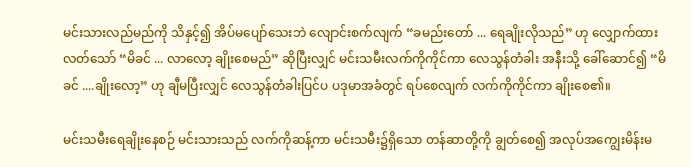မင်းသားလည်မည်ကို သိနှင့်၍ အိပ်မပျော်သေးဘဲ လျောင်းစက်လျက် “ခမည်းတော် ... ရေချိုးလိုသည်” ဟု လျှောက်ထားလတ်သော် “မိခင် ... လာလော့ ချိုးစေမည်” ဆိုပြီးလျှင် မင်းသမီးလက်ကိုကိုင်ကာ လေသွန်တံခါး အနီးသို့ ခေါ်ဆောင်၍ “မိခင် ....ချိုးလော့” ဟု ချီမပြီးလျှင် လေသွန်တံခါးပြင်ပ ပဒုမာအခံတွင် ရပ်စေလျက် လက်ကိုကိုင်ကာ ချိုးစေ၏။

မင်းသမီးရေချိုးနေစဉ် မင်းသားသည် လက်ကိုဆန့်ကာ မင်းသမီး၌ရှိသော တန်ဆာတို့ကို ချွတ်စေ၍ အလုပ်အကျွေးမိန်းမ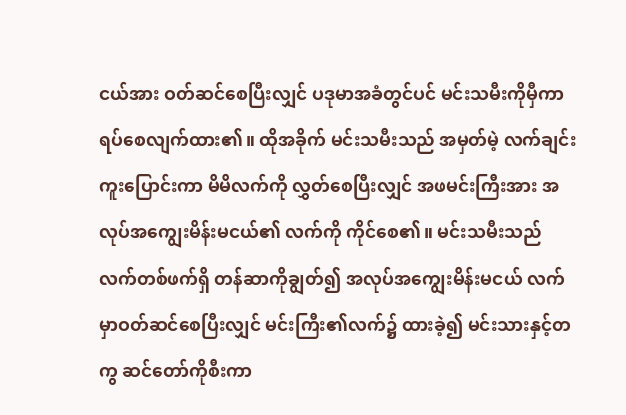ငယ်အား ဝတ်ဆင်စေပြီးလျှင် ပဒုမာအခံတွင်ပင် မင်းသမီးကိုမှီကာ ရပ်စေလျက်ထား၏။ ထိုအခိုက် မင်းသမီးသည် အမှတ်မဲ့ လက်ချင်းကူးပြောင်းကာ မိမိလက်ကို လွှတ်စေပြီးလျှင် အဖမင်းကြီးအား အလုပ်အကျွေးမိန်းမငယ်၏ လက်ကို ကိုင်စေ၏။ မင်းသမီးသည် လက်တစ်ဖက်ရှိ တန်ဆာကိုချွတ်၍ အလုပ်အကျွေးမိန်းမငယ် လက်မှာဝတ်ဆင်စေပြီးလျှင် မင်းကြီး၏လက်၌ ထားခဲ့၍ မင်းသားနှင့်တကွ ဆင်တော်ကိုစီးကာ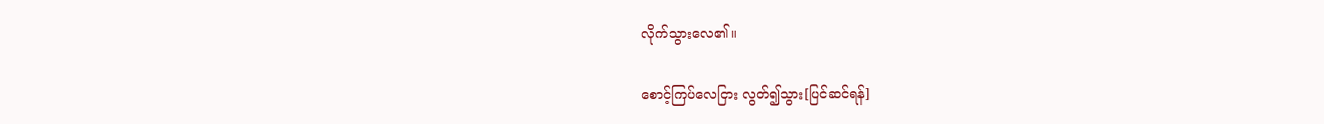လိုက်သွားလေ၏။

စောင့်ကြပ်လေငြား လွတ်၍သွား[ပြင်ဆင်ရန်]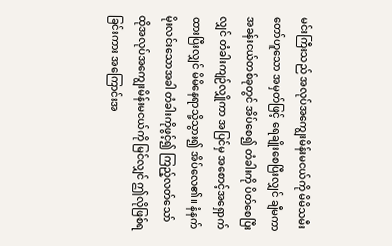မင်းကြီးသည် အလုပ်အကျွေးမိန်းမငယ်ကို မိမိသမီးတော်ဟူသော အမှတ်ဖြင့် ရေချိုးစေပြီးလျှင် ချီမကာ အခန်းငယ်တစ်ခုတွင် အိပ်စေ၍ တံခါးကို ပိတ်စေပြီးလျှင် တံခါးကျဉ်လျှိုကာ အပြင်မှ အစောင့်အရှောက်ထားပြီးလျှင် မိမိနေရာသို့သွား၍ အိပ်လေ၏။ နံနက်မိုးလင်းသောအခါ တံခါးကိုဖွင့်၍ ကြည့်လတ်သော် ထိုအလုပ်အကျွေးမိန်းမငယ်ကို မြင်လျှင် ဤလိုဖြစ်ရခြင်းကား အကြောင်းအ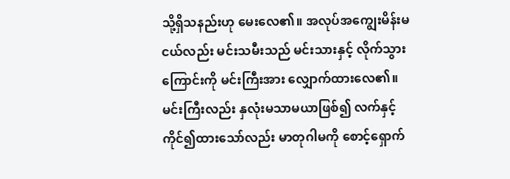သို့ရှိသနည်းဟု မေးလေ၏။ အလုပ်အကျွေးမိန်းမငယ်လည်း မင်းသမီးသည် မင်းသားနှင့် လိုက်သွားကြောင်းကို မင်းကြီးအား လျှောက်ထားလေ၏။ မင်းကြီးလည်း နှလုံးမသာမယာဖြစ်၍ လက်နှင့် ကိုင်၍ထားသော်လည်း မာတုဂါမကို စောင့်ရှောက်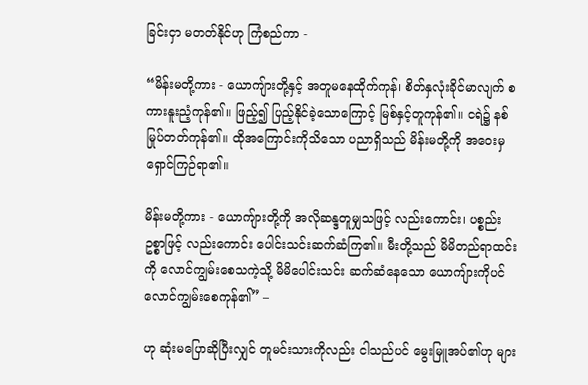ခြင်းငှာ မတတ်နိုင်ဟု ကြံစည်ကာ -

“မိန်းမတို့ကား - ယောကျ်ားတို့နှင့် အတူမနေထိုက်ကုန်၊ စိတ်နှလုံးခိုင်မာလျက် စကားနူးညံ့ကုန်၏။ ဖြည့်၍ ပြည့်နိုင်ခဲ့သောကြောင့် မြစ်နှင့်တူကုန်၏။ ငရဲ၌ နစ်မြုပ်တတ်ကုန်၏။ ထိုအကြောင်းကိုသိသော ပညာရှိသည် မိန်းမတို့ကို အဝေးမှရှောင်ကြဉ်ရာ၏။

မိန်းမတို့ကား - ယောကျ်ားတို့ကို အလိုဆန္ဒတူမျှသဖြင့် လည်းကောင်း၊ ပစ္စည်းဥစ္စာဖြင့် လည်းကောင်း ပေါင်းသင်းဆက်ဆံကြ၏။ မီးတို့သည် မိမိတည်ရာထင်းကို လောင်ကျွမ်းစေသကဲ့သို့ မိမိပေါင်းသင်း ဆက်ဆံနေသော ယောကျ်ားကိုပင် လောင်ကျွမ်းစေကုန်၏” –

ဟု ဆုံးမပြောဆိုပြီးလျှင် တူမင်းသားကိုလည်း ငါသည်ပင် မွေးမြူအပ်၏ဟု များ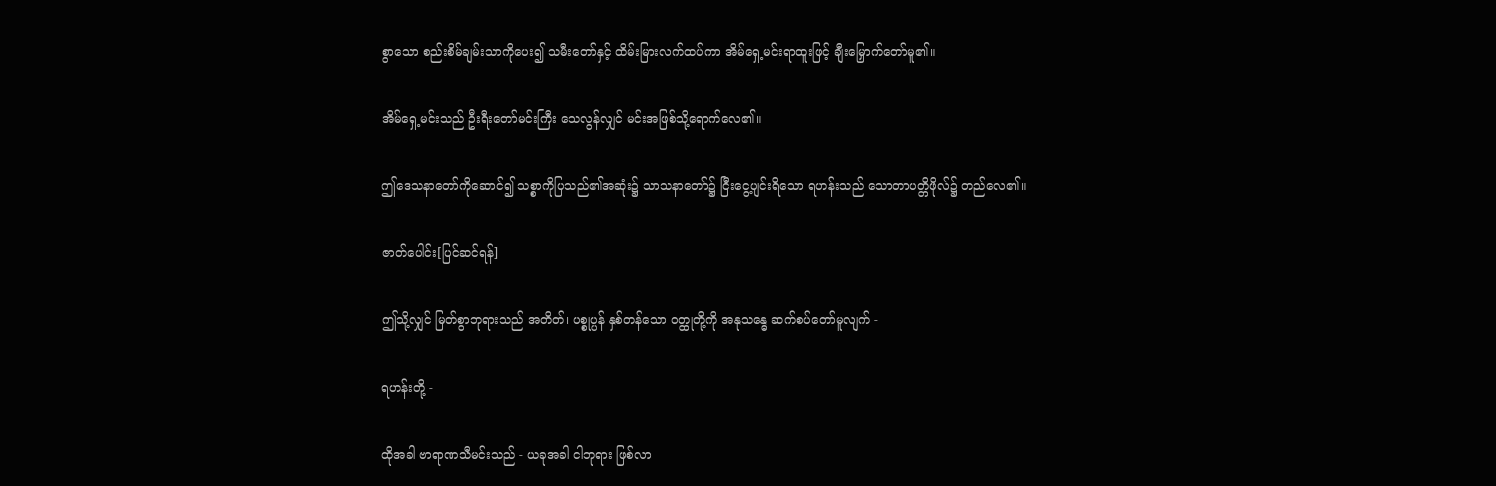စွာသော စည်းစိမ်ချမ်းသာကိုပေး၍ သမီးတော်နှင့် ထိမ်းမြားလက်ထပ်ကာ အိမ်ရှေ့မင်းရာထူးဖြင့် ချီးမြှောက်တော်မူ၏။

အိမ်ရှေ့မင်းသည် ဦးရီးတော်မင်းကြီး သေလွန်လျှင် မင်းအဖြစ်သို့ရောက်လေ၏။

ဤဒေသနာတော်ကိုဆောင်၍ သစ္စာကိုပြသည်၏အဆုံး၌ သာသနာတော်၌ ငြီးငွေ့ပျင်းရိသော ရဟန်းသည် သောတာပတ္တိဖိုလ်၌ တည်လေ၏။

ဇာတ်ပေါင်း[ပြင်ဆင်ရန်]

ဤသို့လျှင် မြတ်စွာဘုရားသည် အတိတ်၊ ပစ္စုပ္ပန် နှစ်တန်သော ဝတ္ထုတို့ကို အနုသန္ဓေ ဆက်စပ်တော်မူလျက် -

ရဟန်းတို့ -

ထိုအခါ ဗာရာဏသီမင်းသည် - ယခုအခါ ငါဘုရား ဖြစ်လာ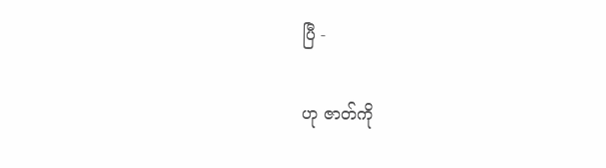ပြီ -

ဟု ဇာတ်ကို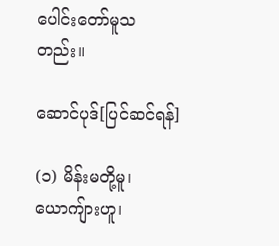ပေါင်းတော်မူသတည်း။

ဆောင်ပုဒ်[ပြင်ဆင်ရန်]

(၁) မိန်းမတို့မူ၊ ယောကျ်ားဟူ၊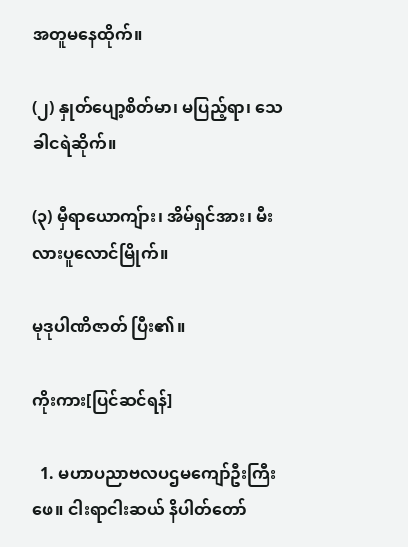အတူမနေထိုက်။

(၂) နှုတ်ပျော့စိတ်မာ၊ မပြည့်ရာ၊ သေခါငရဲဆိုက်။

(၃) မှီရာယောကျ်ား၊ အိမ်ရှင်အား၊ မီးလားပူလောင်မြိုက်။

မုဒုပါဏိဇာတ် ပြီး၏။

ကိုးကား[ပြင်ဆင်ရန်]

  1. မဟာပညာဗလပဌမကျော်ဦးကြီးဖေ။ ငါးရာငါးဆယ် နိပါတ်တော်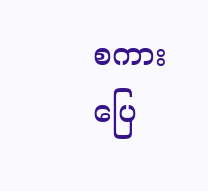စကားပြေ